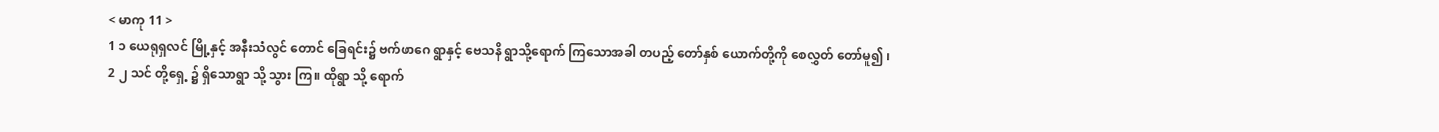< မာကု 11 >
1 ၁ ယေရုရှလင် မြို့နှင့် အနီးသံလွင် တောင် ခြေရင်း၌ ဗက်ဖာဂေ ရွာနှင့် ဗေသနိ ရွာသို့ရောက် ကြသောအခါ တပည့် တော်နှစ် ယောက်တို့ကို စေလွှတ် တော်မူ၍ ၊
2 ၂ သင် တို့ရှေ့ ၌ ရှိသောရွာ သို့ သွား ကြ။ ထိုရွာ သို့ ရောက်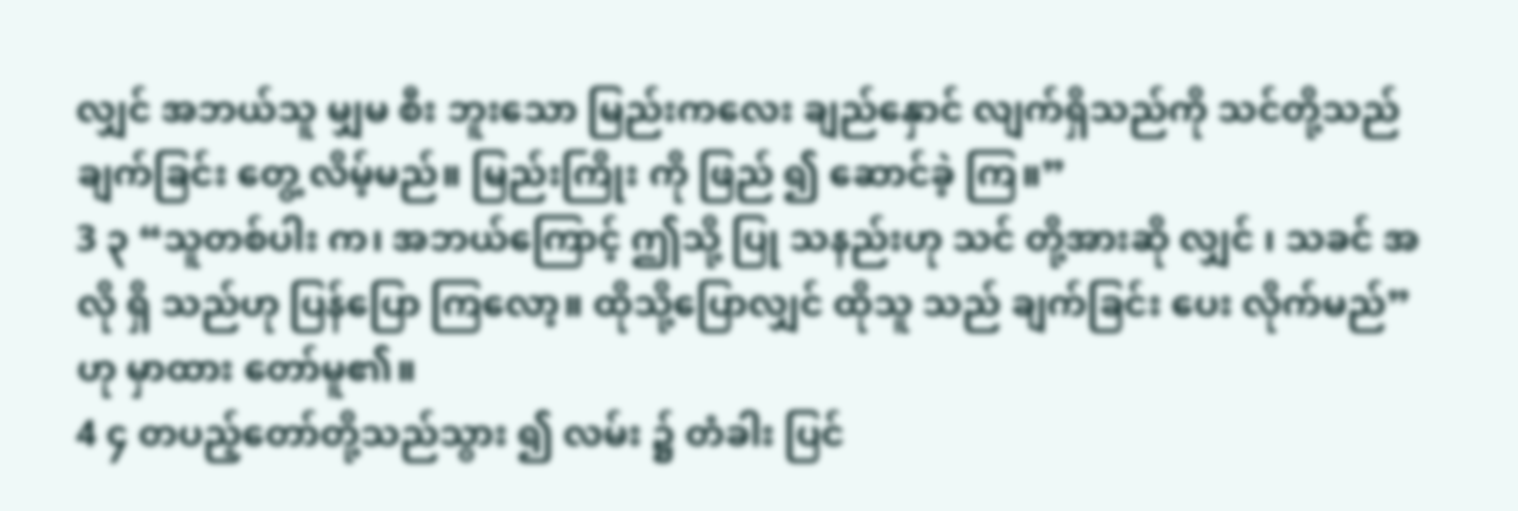လျှင် အဘယ်သူ မျှမ စီး ဘူးသော မြည်းကလေး ချည်နှောင် လျက်ရှိသည်ကို သင်တို့သည် ချက်ခြင်း တွေ့ လိမ့်မည်။ မြည်းကြိုး ကို ဖြည် ၍ ဆောင်ခဲ့ ကြ။”
3 ၃ “သူတစ်ပါး က၊ အဘယ်ကြောင့် ဤသို့ ပြု သနည်းဟု သင် တို့အားဆို လျှင် ၊ သခင် အလို ရှိ သည်ဟု ပြန်ပြော ကြလော့။ ထိုသို့ပြောလျှင် ထိုသူ သည် ချက်ခြင်း ပေး လိုက်မည်” ဟု မှာထား တော်မူ၏။
4 ၄ တပည့်တော်တို့သည်သွား ၍ လမ်း ၌ တံခါး ပြင်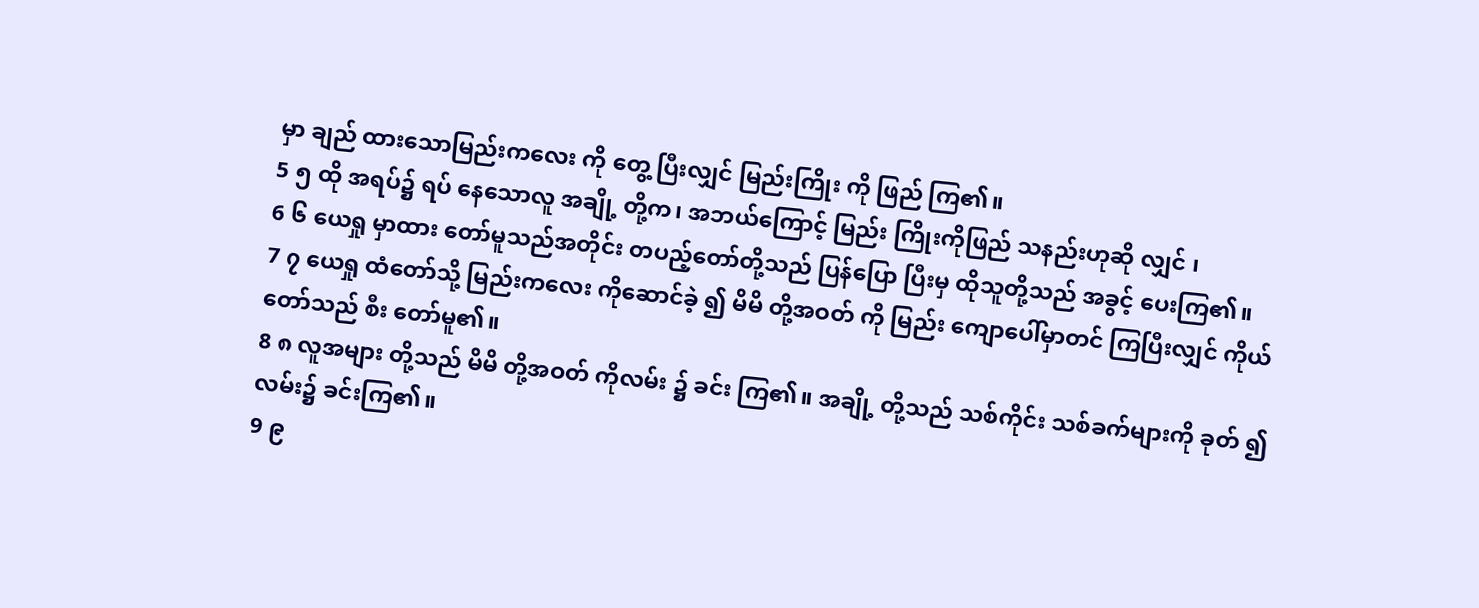မှာ ချည် ထားသောမြည်းကလေး ကို တွေ့ ပြီးလျှင် မြည်းကြိုး ကို ဖြည် ကြ၏။
5 ၅ ထို အရပ်၌ ရပ် နေသောလူ အချို့ တို့က၊ အဘယ်ကြောင့် မြည်း ကြိုးကိုဖြည် သနည်းဟုဆို လျှင် ၊
6 ၆ ယေရှု မှာထား တော်မူသည်အတိုင်း တပည့်တော်တို့သည် ပြန်ပြော ပြီးမှ ထိုသူတို့သည် အခွင့် ပေးကြ၏။
7 ၇ ယေရှု ထံတော်သို့ မြည်းကလေး ကိုဆောင်ခဲ့ ၍ မိမိ တို့အဝတ် ကို မြည်း ကျောပေါ်မှာတင် ကြပြီးလျှင် ကိုယ်တော်သည် စီး တော်မူ၏။
8 ၈ လူအများ တို့သည် မိမိ တို့အဝတ် ကိုလမ်း ၌ ခင်း ကြ၏။ အချို့ တို့သည် သစ်ကိုင်း သစ်ခက်များကို ခုတ် ၍ လမ်း၌ ခင်းကြ၏။
9 ၉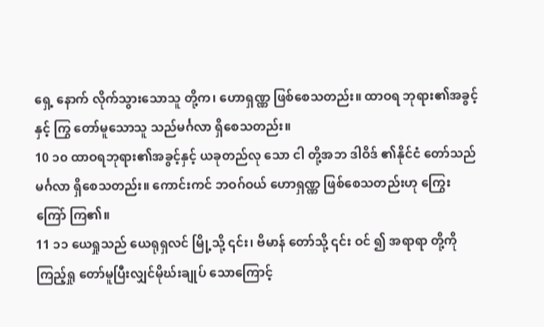ရှေ့ နောက် လိုက်သွားသောသူ တို့က၊ ဟောရှဏ္ဏ ဖြစ်စေသတည်း။ ထာဝရ ဘုရား၏အခွင့် နှင့် ကြွ တော်မူသောသူ သည်မင်္ဂလာ ရှိစေသတည်း။
10 ၁၀ ထာဝရဘုရား၏အခွင့်နှင့် ယခုတည်လု သော ငါ တို့အဘ ဒါဝိဒ် ၏နိုင်ငံ တော်သည် မင်္ဂလာ ရှိစေသတည်း။ ကောင်းကင် ဘဝဂ်ဝယ် ဟောရှဏ္ဏ ဖြစ်စေသတည်းဟု ကြွေးကြော် ကြ၏။
11 ၁၁ ယေရှုသည် ယေရုရှလင် မြို့သို့ ၎င်း၊ ဗိမာန် တော်သို့ ၎င်း ဝင် ၍ အရာရာ တို့ကို ကြည့်ရှု တော်မူပြီးလျှင်မိုဃ်းချုပ် သောကြောင့်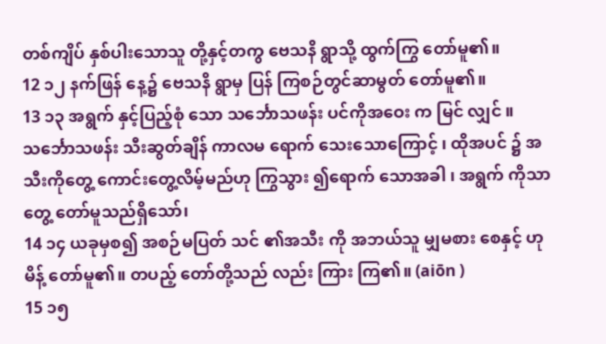တစ်ကျိပ် နှစ်ပါးသောသူ တို့နှင့်တကွ ဗေသနိ ရွာသို့ ထွက်ကြွ တော်မူ၏။
12 ၁၂ နက်ဖြန် နေ့၌ ဗေသနိ ရွာမှ ပြန် ကြစဉ်တွင်ဆာမွတ် တော်မူ၏။
13 ၁၃ အရွက် နှင့်ပြည့်စုံ သော သင်္ဘောသဖန်း ပင်ကိုအဝေး က မြင် လျှင် ။ သင်္ဘောသဖန်း သီးဆွတ်ချိန် ကာလမ ရောက် သေးသောကြောင့် ၊ ထိုအပင် ၌ အသီးကိုတွေ့ ကောင်းတွေ့လိမ့်မည်ဟု ကြွသွား ၍ရောက် သောအခါ ၊ အရွက် ကိုသာ တွေ့ တော်မူသည်ရှိသော်၊
14 ၁၄ ယခုမှစ၍ အစဉ်မပြတ် သင် ၏အသီး ကို အဘယ်သူ မျှမစား စေနှင့် ဟုမိန့် တော်မူ၏။ တပည့် တော်တို့သည် လည်း ကြား ကြ၏။ (aiōn )
15 ၁၅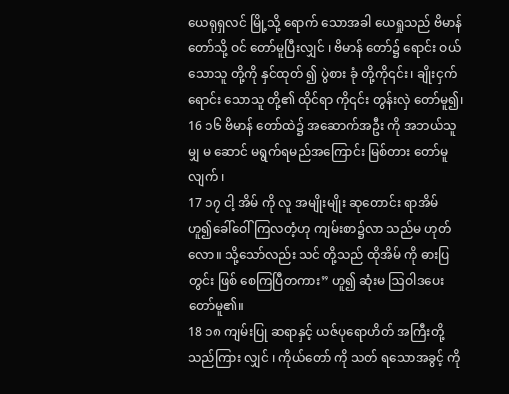ယေရုရှလင် မြို့သို့ ရောက် သောအခါ ယေရှုသည် ဗိမာန် တော်သို့ ဝင် တော်မူပြီးလျှင် ၊ ဗိမာန် တော်၌ ရောင်း ဝယ် သောသူ တို့ကို နှင်ထုတ် ၍ ပွဲစား ခုံ တို့ကို၎င်း၊ ချိုးငှက် ရောင်း သောသူ တို့၏ ထိုင်ရာ ကို၎င်း တွန်းလှဲ တော်မူ၍၊
16 ၁၆ ဗိမာန် တော်ထဲ၌ အဆောက်အဦး ကို အဘယ်သူ မျှ မ ဆောင် မရွက်ရမည်အကြောင်း မြစ်တား တော်မူလျက် ၊
17 ၁၇ ငါ့ အိမ် ကို လူ အမျိုးမျိုး ဆုတောင်း ရာအိမ် ဟူ၍ခေါ်ဝေါ် ကြလတံ့ဟု ကျမ်းစာ၌လာ သည်မ ဟုတ်လော။ သို့သော်လည်း သင် တို့သည် ထိုအိမ် ကို ဓားပြ တွင်း ဖြစ် စေကြပြီတကား” ဟူ၍ ဆုံးမ ဩဝါဒပေးတော်မူ၏။
18 ၁၈ ကျမ်းပြု ဆရာနှင့် ယဇ်ပုရောဟိတ် အကြီးတို့သည်ကြား လျှင် ၊ ကိုယ်တော် ကို သတ် ရသောအခွင့် ကို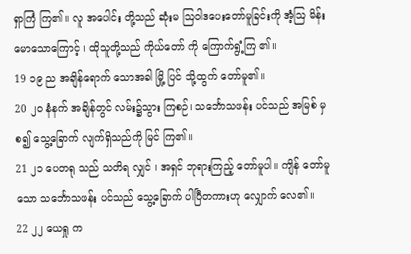ရှာကြံ ကြ၏။ လူ အပေါင်း တို့သည် ဆုံးမ ဩဝါဒပေးတော်မူခြင်းကို အံ့ဩ မိန်းမောသောကြောင့် ၊ ထိုသူတို့သည် ကိုယ်တော် ကို ကြောက်ရွံ့ကြ ၏။
19 ၁၉ ည အချိန်ရောက် သောအခါ မြို့ ပြင် သို့ထွက် တော်မူ၏။
20 ၂၀ နံနက် အချိန်တွင် လမ်း၌သွား ကြစဉ်၊ သင်္ဘောသဖန်း ပင်သည် အမြစ် မှစ၍ သွေ့ခြောက် လျက်ရှိသည်ကို မြင် ကြ၏။
21 ၂၁ ပေတရု သည် သတိရ လျှင် ၊ အရှင် ဘုရားကြည့် တော်မူပါ။ ကျိန် တော်မူသော သင်္ဘောသဖန်း ပင်သည် သွေ့ခြောက် ပါပြီတကားဟု လျှောက် လေ၏။
22 ၂၂ ယေရှု က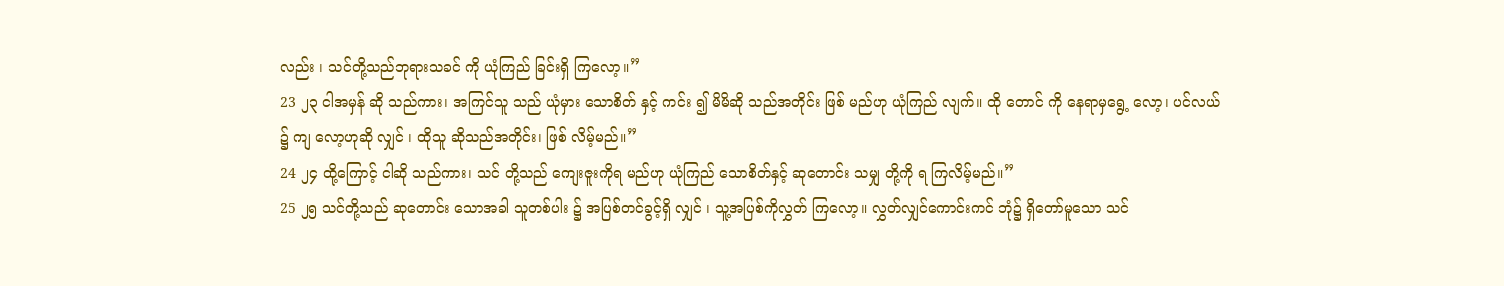လည်း ၊ သင်တို့သည်ဘုရားသခင် ကို ယုံကြည် ခြင်းရှိ ကြလော့။”
23 ၂၃ ငါအမှန် ဆို သည်ကား၊ အကြင်သူ သည် ယုံမှား သောစိတ် နှင့် ကင်း ၍ မိမိဆို သည်အတိုင်း ဖြစ် မည်ဟု ယုံကြည် လျက်။ ထို တောင် ကို နေရာမှရွေ့ လော့၊ ပင်လယ် ၌ ကျ လော့ဟုဆို လျှင် ၊ ထိုသူ ဆိုသည်အတိုင်း၊ ဖြစ် လိမ့်မည်။”
24 ၂၄ ထို့ကြောင့် ငါဆို သည်ကား၊ သင် တို့သည် ကျေးဇူးကိုရ မည်ဟု ယုံကြည် သောစိတ်နှင့် ဆုတောင်း သမျှ တို့ကို ရ ကြလိမ့်မည်။”
25 ၂၅ သင်တို့သည် ဆုတောင်း သောအခါ သူတစ်ပါး ၌ အပြစ်တင်ခွင့်ရှိ လျှင် ၊ သူ့အပြစ်ကိုလွှတ် ကြလော့။ လွှတ်လျှင်ကောင်းကင် ဘုံ၌ ရှိတော်မူသော သင်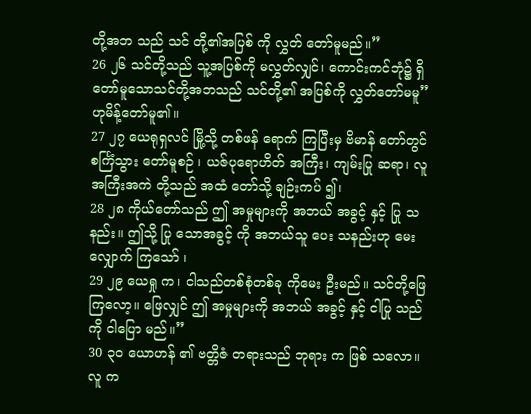တို့အဘ သည် သင် တို့၏အပြစ် ကို လွှတ် တော်မူမည်။”
26 ၂၆ သင်တို့သည် သူ့အပြစ်ကို မလွှတ်လျှင်၊ ကောင်းကင်ဘုံ၌ ရှိတော်မူသောသင်တို့အဘသည် သင်တို့၏ အပြစ်ကို လွှတ်တော်မမူ” ဟုမိန့်တော်မူ၏။
27 ၂၇ ယေရုရှလင် မြို့သို့ တစ်ဖန် ရောက် ကြပြီးမှ ဗိမာန် တော်တွင် စင်္ကြံသွား တော်မူစဉ် ၊ ယဇ်ပုရောဟိတ် အကြီး၊ ကျမ်းပြု ဆရာ၊ လူအကြီးအကဲ တို့သည် အထံ တော်သို့ ချဉ်းကပ် ၍၊
28 ၂၈ ကိုယ်တော်သည် ဤ အမှုများကို အဘယ် အခွင့် နှင့် ပြု သနည်း။ ဤသို့ ပြု သောအခွင့် ကို အဘယ်သူ ပေး သနည်းဟု မေးလျှောက် ကြသော် ၊
29 ၂၉ ယေရှု က၊ ငါသည်တစ်စုံတစ်ခု ကိုမေး ဦးမည်။ သင်တို့ဖြေ ကြလော့။ ဖြေလျှင် ဤ အမှုများကို အဘယ် အခွင့် နှင့် ငါပြု သည်ကို ငါပြော မည်။”
30 ၃၀ ယောဟန် ၏ ဗတ္တိဇံ တရားသည် ဘုရား က ဖြစ် သလော။ လူ က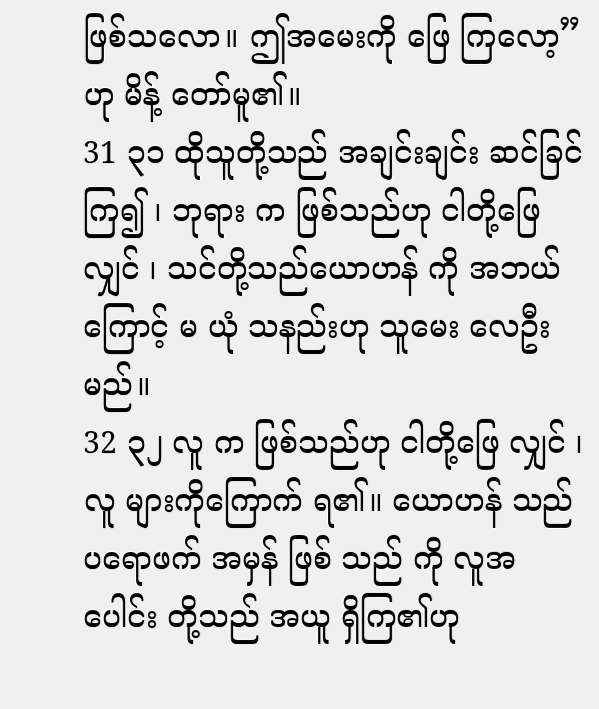ဖြစ်သလော။ ဤအမေးကို ဖြေ ကြလော့” ဟု မိန့် တော်မူ၏။
31 ၃၁ ထိုသူတို့သည် အချင်းချင်း ဆင်ခြင် ကြ၍ ၊ ဘုရား က ဖြစ်သည်ဟု ငါတို့ဖြေ လျှင် ၊ သင်တို့သည်ယောဟန် ကို အဘယ်ကြောင့် မ ယုံ သနည်းဟု သူမေး လေဦးမည်။
32 ၃၂ လူ က ဖြစ်သည်ဟု ငါတို့ဖြေ လျှင် ၊ လူ များကိုကြောက် ရ၏။ ယောဟန် သည် ပရောဖက် အမှန် ဖြစ် သည် ကို လူအပေါင်း တို့သည် အယူ ရှိကြ၏ဟု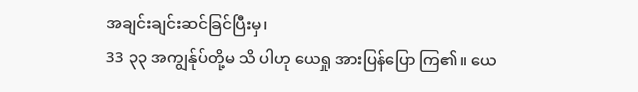အချင်းချင်းဆင်ခြင်ပြီးမှ၊
33 ၃၃ အကျွန်ုပ်တို့မ သိ ပါဟု ယေရှု အားပြန်ပြော ကြ၏။ ယေ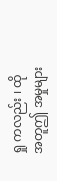ရှု ကလည်း ၊ ထိုအတူဤ အမှုများ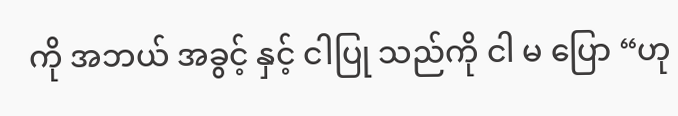ကို အဘယ် အခွင့် နှင့် ငါပြု သည်ကို ငါ မ ပြော “ဟု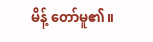မိန့် တော်မူ၏။